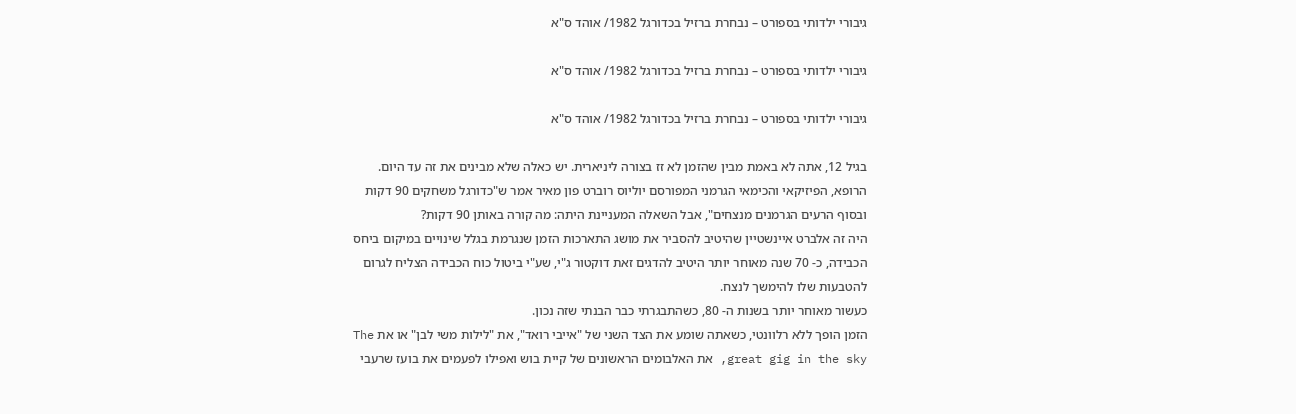גיבורי ילדותי בספורט – נבחרת ברזיל בכדורגל 1982/ אוהד ס"א

גיבורי ילדותי בספורט – נבחרת ברזיל בכדורגל 1982/ אוהד ס"א

גיבורי ילדותי בספורט – נבחרת ברזיל בכדורגל 1982/ אוהד ס"א

בגיל 12, אתה לא באמת מבין שהזמן לא זז בצורה ליניארית. יש כאלה שלא מבינים את זה עד היום.
הרופא, הפיזיקאי והכימאי הגרמני המפורסם יוליוס רוברט פון מאיר אמר ש"כדורגל משחקים 90 דקות ובסוף הרעים הגרמנים מנצחים", אבל השאלה המעניינת היתה: מה קורה באותן 90 דקות?
היה זה אלברט איינשטיין שהיטיב להסביר את מושג התארכות הזמן שנגרמת בגלל שינויים במיקום ביחס הכבידה, כ- 70 שנה מאוחר יותר היטיב להדגים זאת דוקטור ג"י, שע"י ביטול כוח הכבידה הצליח לגרום להטבעות שלו להימשך לנצח.
כעשור מאוחר יותר בשנות ה- 80, כשהתבגרתי כבר הבנתי שזה נכון.
הזמן הופך ללא רלוונטי, כשאתה שומע את הצד השני של "אייבי רואד", את "לילות משי לבן" או את The great gig in the sky, את האלבומים הראשונים של קיית בוש ואפילו לפעמים את בועז שרעבי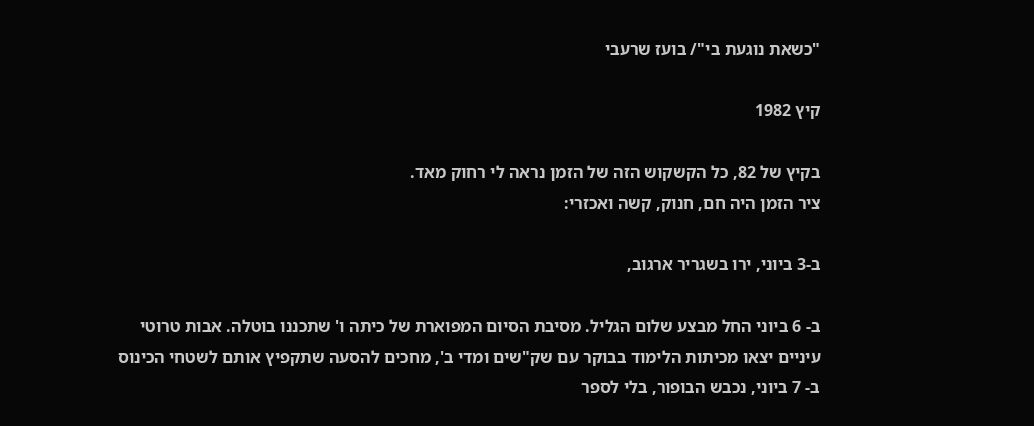"כשאת נוגעת בי"/ בועז שרעבי

קיץ 1982

בקיץ של 82, כל הקשקוש הזה של הזמן נראה לי רחוק מאד.
ציר הזמן היה חם, חנוק, קשה ואכזרי:

ב-3 ביוני, ירו בשגריר ארגוב,

ב- 6 ביוני החל מבצע שלום הגליל. מסיבת הסיום המפוארת של כיתה ו' שתכננו בוטלה. אבות טרוטי עיניים יצאו מכיתות הלימוד בבוקר עם שק"שים ומדי ב', מחכים להסעה שתקפיץ אותם לשטחי הכינוס
ב- 7 ביוני, נכבש הבופור, בלי לספר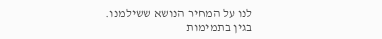לנו על המחיר הנושא ששילמנו. בגין בתמימות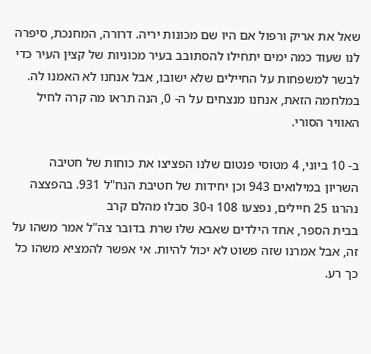שאל את אריק ורפול אם היו שם מכונות יריה. דרורה, המחנכת, סיפרה לנו שעוד כמה ימים יתחילו להסתובב בעיר מכוניות של קצין העיר כדי לבשר למשפחות על החיילים שלא ישובו, אבל אנחנו לא האמנו לה. במלחמה הזאת, אנחנו מנצחים על ה- 0, הנה תראו מה קרה לחיל האוויר הסורי.

ב- 10 ביוני, 4 מטוסי פנטום שלנו הפציצו את כוחות של חטיבה השריון במילואים 943 וכן יחידות של חטיבת הנח"ל 931. בהפצצה נהרגו 25 חיילים, נפצעו 108 ו-30 סבלו מהלם קרב
בבית הספר, אחד הילדים שאבא שלו שרת בדובר צה"ל אמר משהו על זה, אבל אמרנו שזה פשוט לא יכול להיות. אי אפשר להמציא משהו כל כך רע.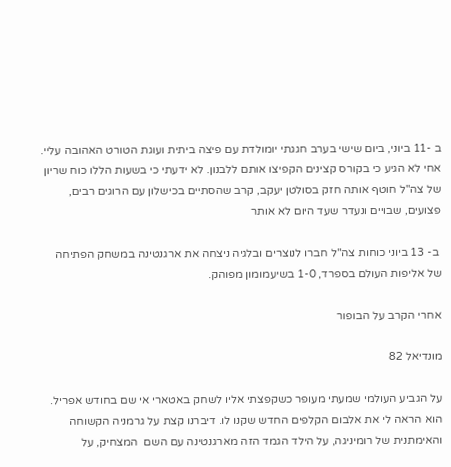ב -11 ביוני, ביום שישי בערב חגגתי יומולדת עם פיצה ביתית ועוגת הטורט האהובה עליי. אחי לא הגיע כי בקורס קצינים הקפיצו אותם ללבנון. לא ידעתי כי בשעות הללו כוח שריון של צה"ל חוטף אותה חזק בסולטן יעקב, קרב שהסתיים בכישלון עם הרוגים רבים, פצועים, שבויים ונעדר שעד היום לא אותר

 ב- 13 ביוני כוחות צה"ל חברו לנוצרים ובלגיה ניצחה את ארגנטינה במשחק הפתיחה של אליפות העולם בספרד, 1-0 בשיעמומון מפוהק.

אחרי הקרב על הבופור

מונדיאל 82

על הגביע העולמי שמעתי מעופר כשקפצתי אליו לשחק באטארי אי שם בחודש אפריל. הוא הראה לי את אלבום הקלפים החדש שקנו לו. דיברנו קצת על גרמניה הקשוחה והאימתנית של רומיניגה, על הילד הגמד הזה מארגנטינה עם השם  המצחיק, על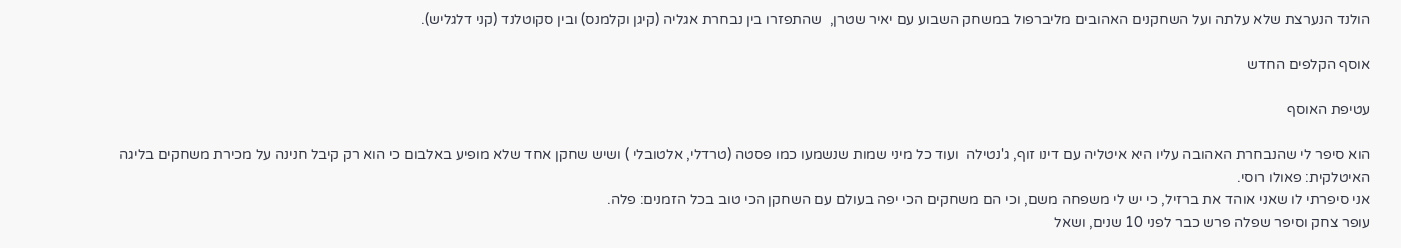הולנד הנערצת שלא עלתה ועל השחקנים האהובים מליברפול במשחק השבוע עם יאיר שטרן,  שהתפזרו בין נבחרת אגליה (קיגן וקלמנס) ובין סקוטלנד (קני דלגליש).

אוסף הקלפים החדש

עטיפת האוסף

הוא סיפר לי שהנבחרת האהובה עליו היא איטליה עם דינו זוף, ג'נטילה  ועוד כל מיני שמות שנשמעו כמו פסטה (טרדלי, אלטובלי ) ושיש שחקן אחד שלא מופיע באלבום כי הוא רק קיבל חנינה על מכירת משחקים בליגה האיטלקית: פאולו רוסי.
אני סיפרתי לו שאני אוהד את ברזיל, כי יש לי משפחה משם, וכי הם משחקים הכי יפה בעולם עם השחקן הכי טוב בכל הזמנים: פלה.
עופר צחק וסיפר שפלה פרש כבר לפני 10 שנים, ושאל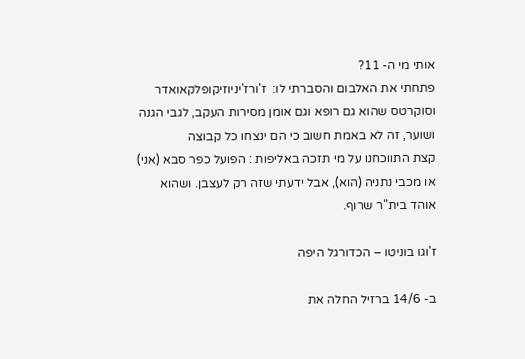אותי מי ה- 11?
פתחתי את האלבום והסברתי לו:  ז'ורז'יניוזיקופלקאואדר וסוקרטס שהוא גם רופא וגם אומן מסירות העקב, לגבי הגנה ושוער, זה לא באמת חשוב כי הם ינצחו כל קבוצה
קצת התווכחנו על מי תזכה באליפות : הפועל כפר סבא (אני) או מכבי נתניה (הוא), אבל ידעתי שזה רק לעצבן. ושהוא אוהד בית"ר שרוף.

ז'וגו בוניטו – הכדורגל היפה

ב- 14/6 ברזיל החלה את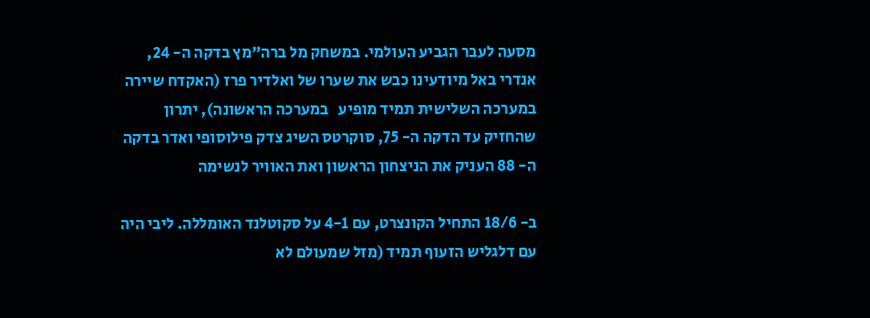מסעה לעבר הגביע העולמי. במשחק מל ברה"מץ בדקה ה- 24, אנדרי באל מיודעינו כבש את שערו של ואלדיר פרז (האקדח שיירה במערכה השלישית תמיד מופיע   במערכה הראשונה), יתרון שהחזיק עד הדקה ה- 75, סוקרטס השיג צדק פילוסופי ואדר בדקה ה- 88 העניק את הניצחון הראשון ואת האוויר לנשימה

ב- 18/6 התחיל הקונצרט, עם 4-1 על סקוטלנד האומללה. ליבי היה עם דלגליש הזעוף תמיד (מזל שמעולם לא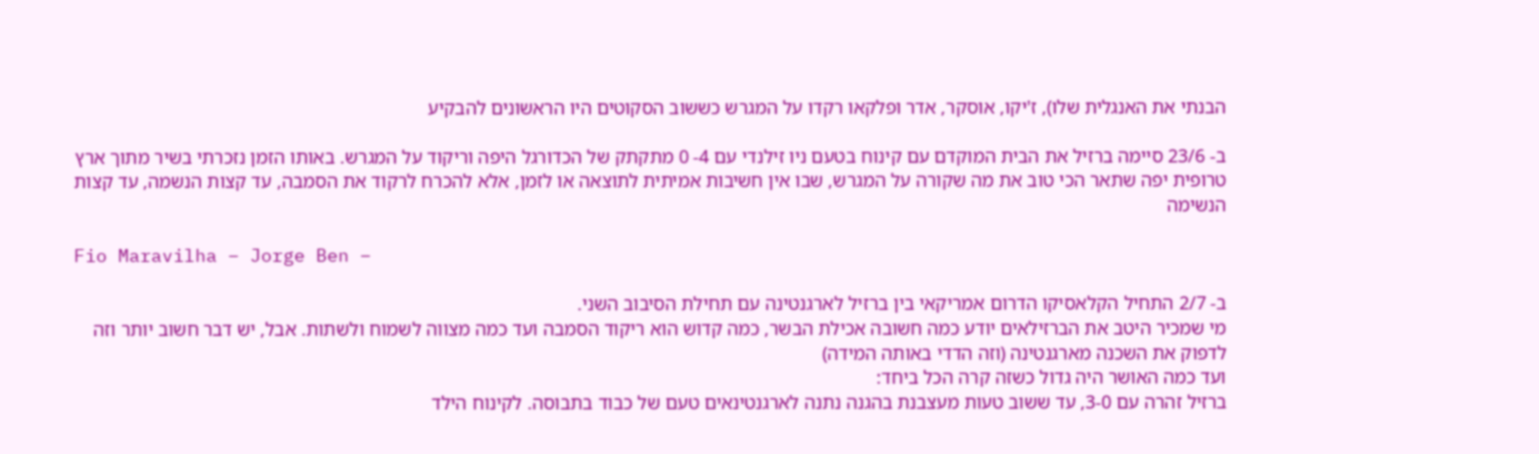הבנתי את האנגלית שלו), ז'יקו, אוסקר, אדר ופלקאו רקדו על המגרש כששוב הסקוטים היו הראשונים להבקיע

ב- 23/6 סיימה ברזיל את הבית המוקדם עם קינוח בטעם ניו זילנדי עם 4- 0 מתקתק של הכדורגל היפה וריקוד על המגרש. באותו הזמן נזכרתי בשיר מתוך ארץ טרופית יפה שתאר הכי טוב את מה שקורה על המגרש, שבו אין חשיבות אמיתית לתוצאה או לזמן, אלא להכרח לרקוד את הסמבה, עד קצות הנשמה, עד קצות הנשימה

Fio Maravilha – Jorge Ben –

ב- 2/7 התחיל הקלאסיקו הדרום אמריקאי בין ברזיל לארגנטינה עם תחילת הסיבוב השני.
מי שמכיר היטב את הברזילאים יודע כמה חשובה אכילת הבשר, כמה קדוש הוא ריקוד הסמבה ועד כמה מצווה לשמוח ולשתות. אבל, יש דבר חשוב יותר וזה לדפוק את השכנה מארגנטינה (וזה הדדי באותה המידה)
ועד כמה האושר היה גדול כשזה קרה הכל ביחד:
ברזיל זהרה עם 3-0, עד ששוב טעות מעצבנת בהגנה נתנה לארגנטינאים טעם של כבוד בתבוסה. לקינוח הילד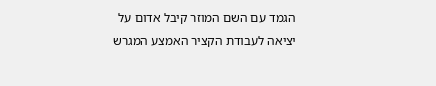הגמד עם השם המוזר קיבל אדום על יציאה לעבודת הקציר האמצע המגרש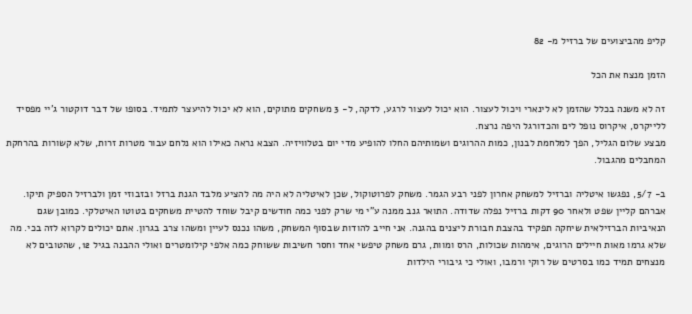קליפ מהביצועים של ברזיל מ- 82

הזמן מנצח את הכל

זה לא משנה בכלל שהזמן לא לינארי ויכול לעצור. הוא יכול לעצור לרגע, לדקה, ל- 3 משחקים מתוקים, הוא לא יכול להיעצר לתמיד. בסופו של דבר דוקטור ג'יי מפסיד ללייקרס, איקרוס נופל לים והכדורגל היפה נרצח.
מבצע שלום הגליל, הפך למלחמת לבנון, כמות ההרוגים ושמותיהם החלו להופיע מדי יום בטלוויזיה. הצבא נראה כאילו הוא נלחם עבור מטרות זרות, שלא קשורות בהרחקת המחבלים מהגבול.

ב- 5/7, נפגשו איטליה וברזיל למשחק אחרון לפני רבע הגמר. משחק לפרוטוקול, שכן לאיטליה לא היה מה להציע מלבד הגנת ברזל ובזבוזי זמן ולברזיל הספיק תיקו. אברהם קליין שפט ולאחר 90 דקות ברזיל נפלה שדודה. התואר גנב ממנה ע"י מי שרק לפני כמה חודשים קיבל שוחד להטיית משחקים בטוטו האיטלקי. כמובן שגם הנאיביות הברזילאית שיחקה תפקיד בהצבת חבורת ליצנים בהגנה. אני חייב להודות שבסוף המשחק, משהו נכנס לעיין ומשהו צרב בגרון. אתם יכולים לקרוא לזה בכי. מה שלא גרמו מאות חיילים הרוגים, אימהות שכולות, הרס ומוות, גרם משחק טיפשי אחד וחסר חשיבות ששוחק כמה אלפי קילומטרים ואולי ההבנה בגיל 12, שהטובים לא מנצחים תמיד כמו בסרטים של רוקי ורמבו, ואולי כי גיבורי הילדות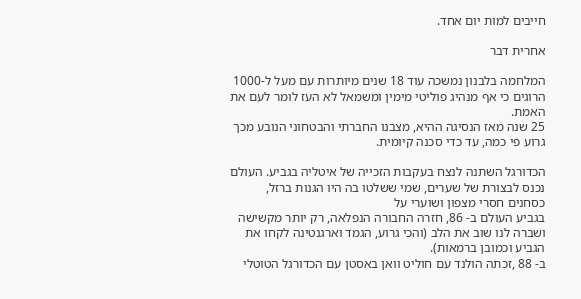חייבים למות יום אחד.

אחרית דבר

המלחמה בלבנון נמשכה עוד 18 שנים מיותרות עם מעל ל-1000 הרוגים כי אף מנהיג פוליטי מימין ומשמאל לא העז לומר לעם את האמת.
25 שנה מאז הנסיגה ההיא, מצבנו החברתי והבטחוני הנובע מכך גרוע פי כמה, עד כדי סכנה קיומית.

הכדורגל השתנה לנצח בעקבות הזכייה של איטליה בגביע. העולם נכנס לבצורת של שערים, שמי ששלטו בה היו הגנות ברזל, כסחנים חסרי מצפון ושוערי על
בגביע העולם ב- 86, חזרה החבורה הנפלאה, רק יותר מקשישה ושברה לנו שוב את הלב (והכי גרוע, הגמד וארגנטינה לקחו את הגביע וכמובן ברמאות).
ב- 88 ,זכתה הולנד עם חוליט וואן באסטן עם הכדורגל הטוטלי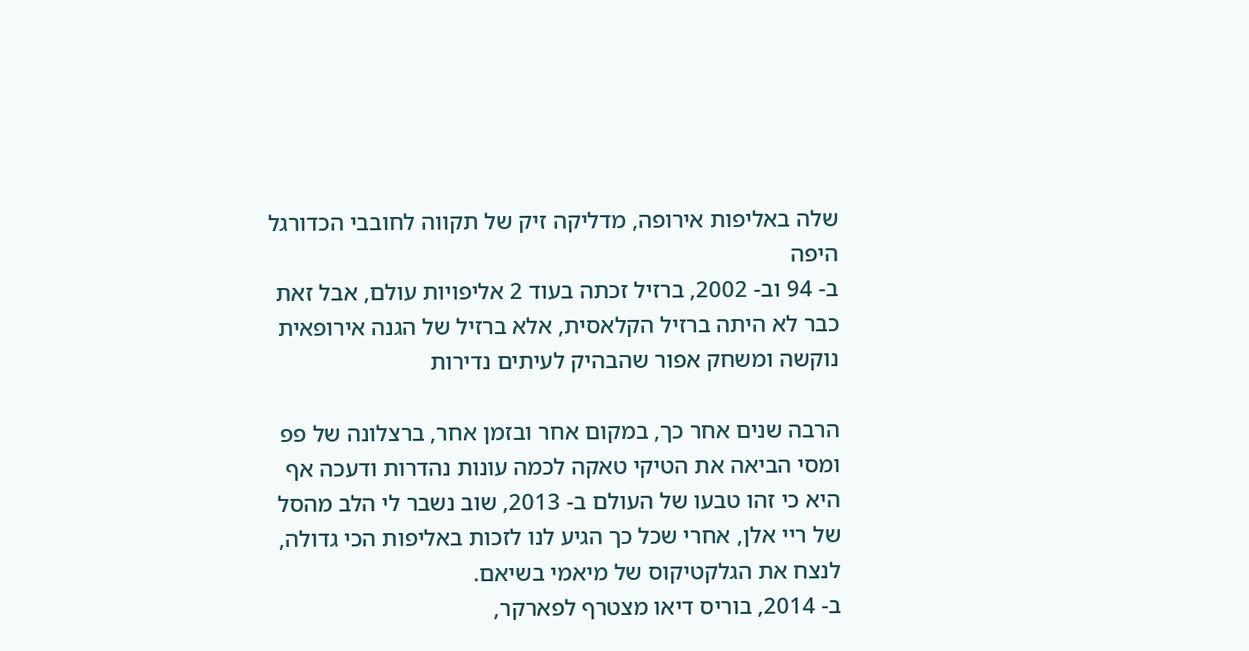שלה באליפות אירופה, מדליקה זיק של תקווה לחובבי הכדורגל היפה
ב- 94 וב- 2002, ברזיל זכתה בעוד 2 אליפויות עולם, אבל זאת כבר לא היתה ברזיל הקלאסית, אלא ברזיל של הגנה אירופאית נוקשה ומשחק אפור שהבהיק לעיתים נדירות

הרבה שנים אחר כך, במקום אחר ובזמן אחר, ברצלונה של פפ ומסי הביאה את הטיקי טאקה לכמה עונות נהדרות ודעכה אף היא כי זהו טבעו של העולם ב- 2013, שוב נשבר לי הלב מהסל של ריי אלן, אחרי שכל כך הגיע לנו לזכות באליפות הכי גדולה, לנצח את הגלקטיקוס של מיאמי בשיאם.
ב- 2014, בוריס דיאו מצטרף לפארקר,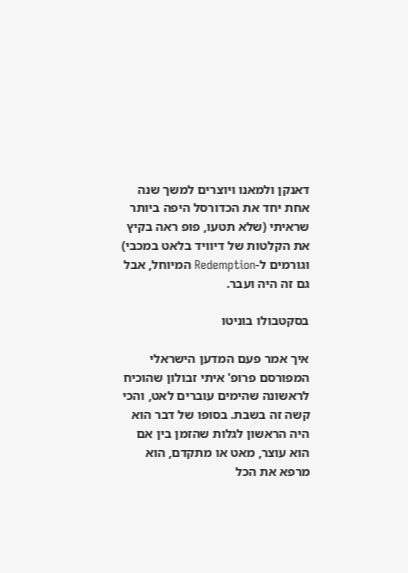דאנקן ולמאנו ויוצרים למשך שנה אחת יחד את הכדורסל היפה ביותר שראיתי (שלא תטעו, פופ ראה בקיץ את הקלטות של דיוויד בלאט במכבי) וגורמים ל-Redemption המיוחל, אבל גם זה היה ועבר.

בסקטבולו בוניטו

איך אמר פעם המדען הישראלי המפורסם פרופ' איתי זבולון שהוכיח לראשונה שהימים עוברים לאט, והכי קשה זה בשבת. בסופו של דבר הוא היה הראשון לגלות שהזמן בין אם הוא עוצר, מאט או מתקדם, הוא מרפא את הכל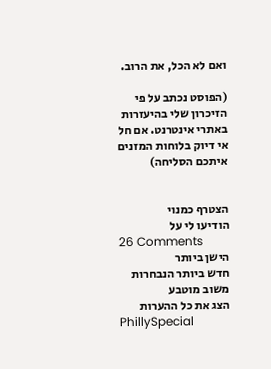ואם לא הכל, את הרוב.

(הפוסט נכתב על פי הזיכרון שלי בהיעזרות באתרי אינטרנט. אם חל אי דיוק בלוחות המזנים איתכם הסליחה)


הצטרף כמנוי
הודיעו לי על
26 Comments
הישן ביותר
חדש ביותר הנבחרות
משוב מוטבע
הצג את כל ההערות
PhillySpecial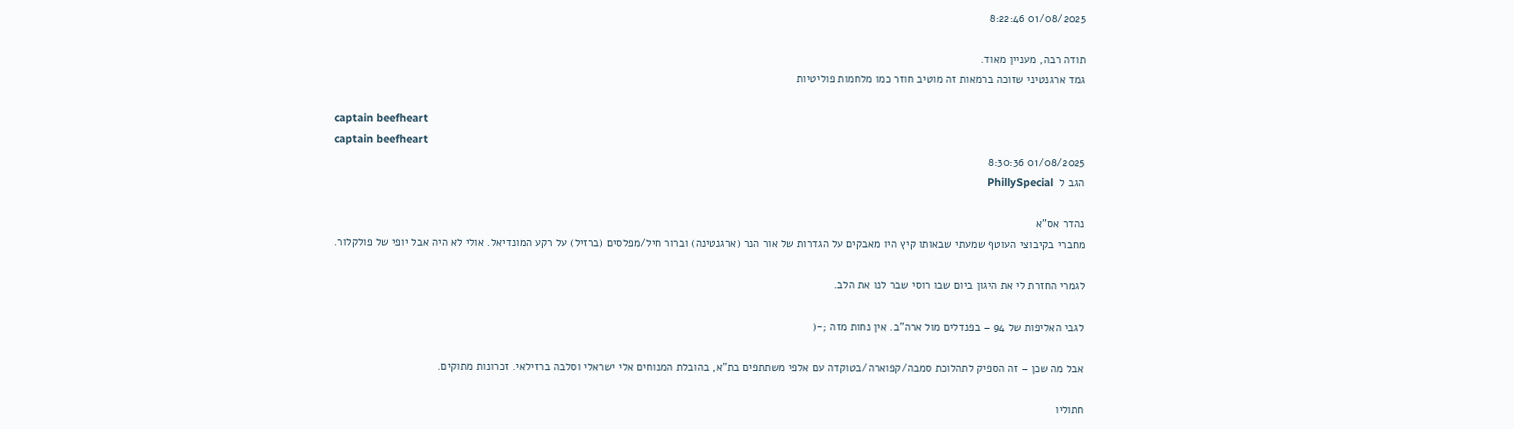01/08/2025 8:22:46

תודה רבה, מעניין מאוד.
גמד ארגנטיני שזוכה ברמאות זה מוטיב חוזר כמו מלחמות פוליטיות

captain beefheart
captain beefheart
01/08/2025 8:30:36
הגב ל  PhillySpecial

נהדר אס"א
מחברי בקיבוצי העוטף שמעתי שבאותו קיץ היו מאבקים על הגדרות של אור הנר (ארגנטינה) וברור חיל/מפלסים (ברזיל) על רקע המונדיאל. אולי לא היה אבל יופי של פולקלור.

לגמרי החזרת לי את היגון ביום שבו רוסי שבר לנו את הלב.

לגבי האליפות של 94 – בפנדלים מול ארה"ב. אין נחות מזה ;-(

אבל מה שכן – זה הספיק לתהלוכת סמבה/קפוארה/בטוקדה עם אלפי משתתפים בת"א, בהובלת המנוחים אלי ישראלי וסלבה ברזילאי. זכרונות מתוקים.

חתוליו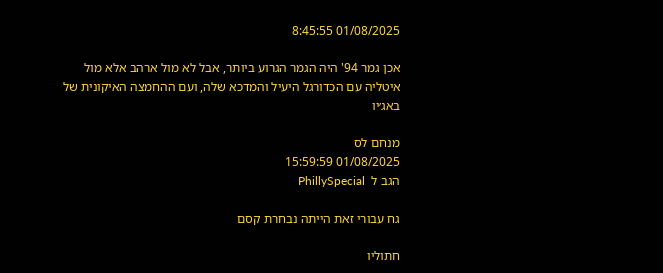01/08/2025 8:45:55

אכן גמר 94' היה הגמר הגרוע ביותר, אבל לא מול ארהב אלא מול איטליה עם הכדורגל היעיל והמדכא שלה, ועם ההחמצה האיקונית של באג׳יו

מנחם לס
01/08/2025 15:59:59
הגב ל  PhillySpecial

גח עבורי זאת הייתה נבחרת קסם

חתוליו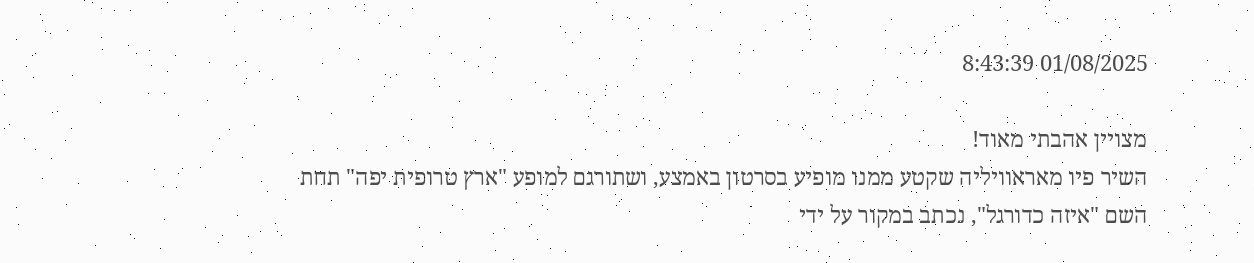01/08/2025 8:43:39

מצויין אהבתי מאוד!
השיר פיו מאראוויליה שקטע ממנו מופיע בסרטון באמצע, ושתורגם למופע "ארץ טרופית יפה" תחת השם "איזה כדורגל", נכתב במקור על ידי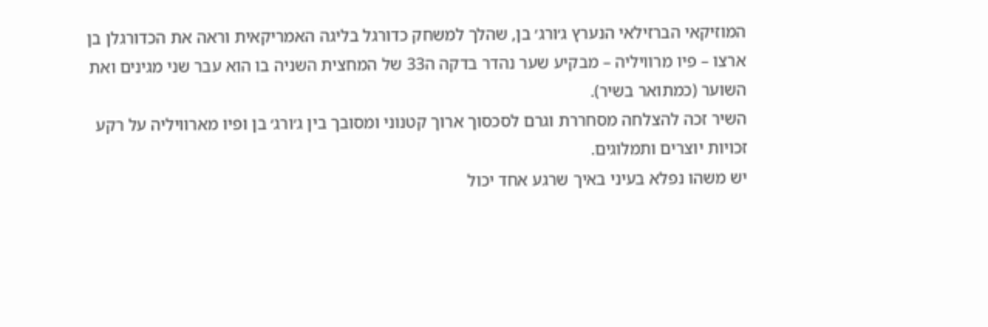המוזיקאי הברזילאי הנערץ ג׳ורג׳ בן, שהלך למשחק כדורגל בליגה האמריקאית וראה את הכדורגלן בן ארצו – פיו מרוויליה – מבקיע שער נהדר בדקה ה33 של המחצית השניה בו הוא עבר שני מגינים ואת השוער (כמתואר בשיר).
השיר זכה להצלחה מסחררת וגרם לסכסוך ארוך קטנוני ומסובך בין ג׳ורג׳ בן ופיו מארוויליה על רקע זכויות יוצרים ותמלוגים.
יש משהו נפלא בעיני באיך שרגע אחד יכול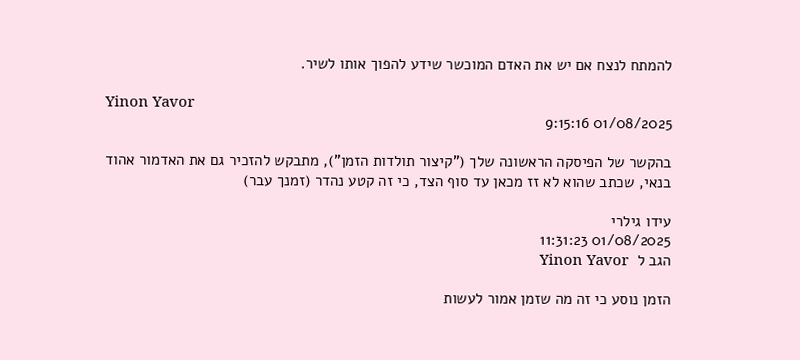להמתח לנצח אם יש את האדם המוכשר שידע להפוך אותו לשיר.

Yinon Yavor
01/08/2025 9:15:16

בהקשר של הפיסקה הראשונה שלך ("קיצור תולדות הזמן"), מתבקש להזכיר גם את האדמור אהוד בנאי, שכתב שהוא לא זז מכאן עד סוף הצד, כי זה קטע נהדר (זמנך עבר)

עידו גילרי
01/08/2025 11:31:23
הגב ל  Yinon Yavor

הזמן נוסע כי זה מה שזמן אמור לעשות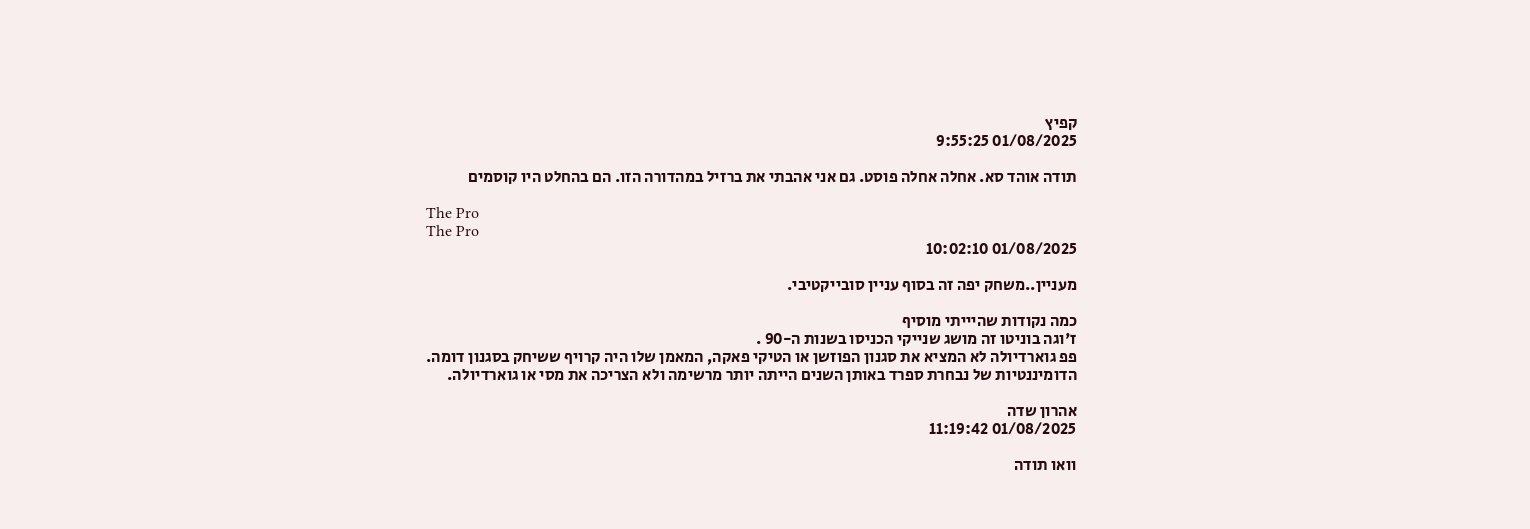קפיץ
01/08/2025 9:55:25

תודה אוהד סא. אחלה אחלה פוסט. גם אני אהבתי את ברזיל במהדורה הזו. הם בהחלט היו קוסמים

The Pro
The Pro
01/08/2025 10:02:10

מעניין..משחק יפה זה בסוף עניין סובייקטיבי.

כמה נקודות שהיייתי מוסיף
ז'וגה בוניטו זה מושג שנייקי הכניסו בשנות ה-90 .
פפ גוארדיולה לא המציא את סגנון הפוזשן או הטיקי פאקה, המאמן שלו היה קרויף ששיחק בסגנון דומה.
הדומיננטיות של נבחרת ספרד באותן השנים הייתה יותר מרשימה ולא הצריכה את מסי או גוארדיולה.

אהרון שדה
01/08/2025 11:19:42

וואו תודה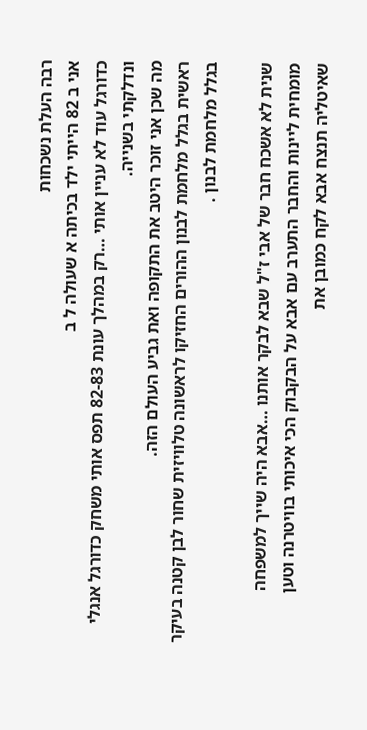רבה העלת נשכחות
אני ב 82 הייתי ילד בכיתה א שעולה ל ב
כדורגל עוד לא עניין אותי …רק במהלך עונת 82-83 תפס אותי משחק כדורגל אנגלי ונדלקתי בשנייה.
מה שכן אני זוכר היטב את התקופה ואת גביע העולם הזה.
ראשית בגלל מלחמת לבנון ההורים החזיקו לראשונה טלוויזית שחור לבן קטנה בעיקר בגלל מלחמת לבנון .

שנית לא אשכח חבר של אבי ז"ל שבא לבקר אותנו …אבא היה שייך למשפחה מומחית ליינות והחבר התערב עם אבא על הבקבוק הכי איכותי בוויטרנה וטען שאיטליה תנצח אבא לקח כמובן את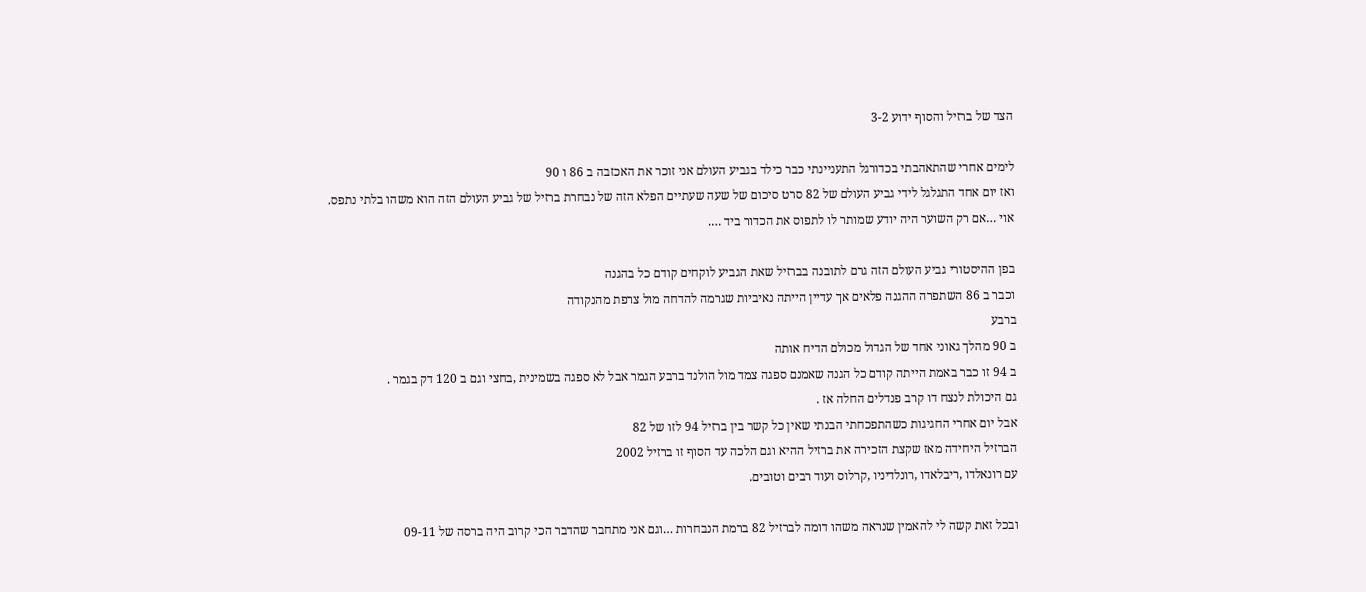הצד של ברזיל והסוף ידוע 3-2

לימים אחרי שהתאהבתי בכדורגל התעניינתי כבר כילד בגביע העולם אני זוכר את האכזבה ב 86 ו 90
ואז יום אחד התגלגל לידי גביע העולם של 82 סרט סיכום של שעה שעתיים הפלא הזה של נבחרת ברזיל של גביע העולם הזה הוא משהו בלתי נתפס.
אוי …אם רק השוער היה יודע שמותר לו לתפוס את הכדור ביד ….

בפן ההיסטורי גביע העולם הזה גרם לתובנה בברזיל שאת הגביע לוקחים קודם כל בהגנה
וכבר ב 86 השתפרה ההגנה פלאים אך עדיין הייתה נאיביות שגרמה להדחה מול צרפת מהנקודה
ברבע
ב 90 מהלך גאוני אחד של הגדול מכולם הדיח אותה
ב 94 זו כבר באמת הייתה קודם כל הגנה שאמנם ספגה צמד מול הולנד ברבע הגמר אבל לא ספגה בשמינית ,בחצי וגם ב 120 דק בגמר .
גם היכולת לנצח דו קרב פנדלים החלה אז .
אבל יום אחרי החגיגות כשהתפכחתי הבנתי שאין כל קשר בין ברזיל 94 לזו של 82
הברזיל היחידה מאז שקצת הזכירה את ברזיל ההיא וגם הלכה עד הסוף זו ברזיל 2002
עם רונאלדו ,ריבלאדו ,רונלדיניו ,קרלוס ועוד רבים וטובים.

ובכל זאת קשה לי להאמין שנראה משהו דומה לברזיל 82 ברמת הנבחרות …וגם אני מתחבר שהדבר הכי קרוב היה ברסה של 09-11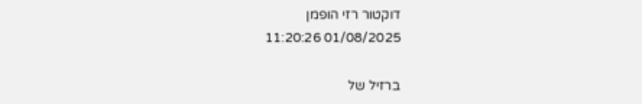דוקטור רזי הופמן
01/08/2025 11:20:26

ברזיל של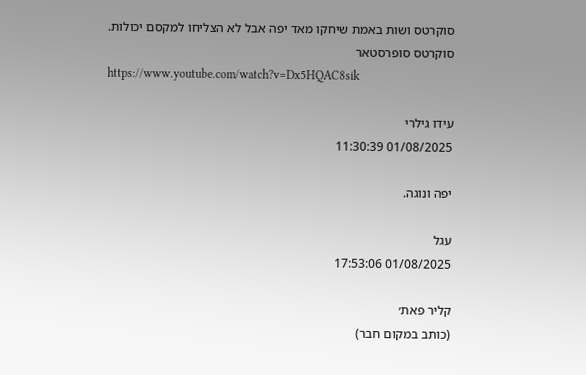סוקרטס ושות באמת שיחקו מאד יפה אבל לא הצליחו למקסם יכולות.
סוקרטס סופרסטאר
https://www.youtube.com/watch?v=Dx5HQAC8sik

עידו גילרי
01/08/2025 11:30:39

יפה ונוגה.

עגל
01/08/2025 17:53:06

קליר פאת׳
(כותב במקום חבר)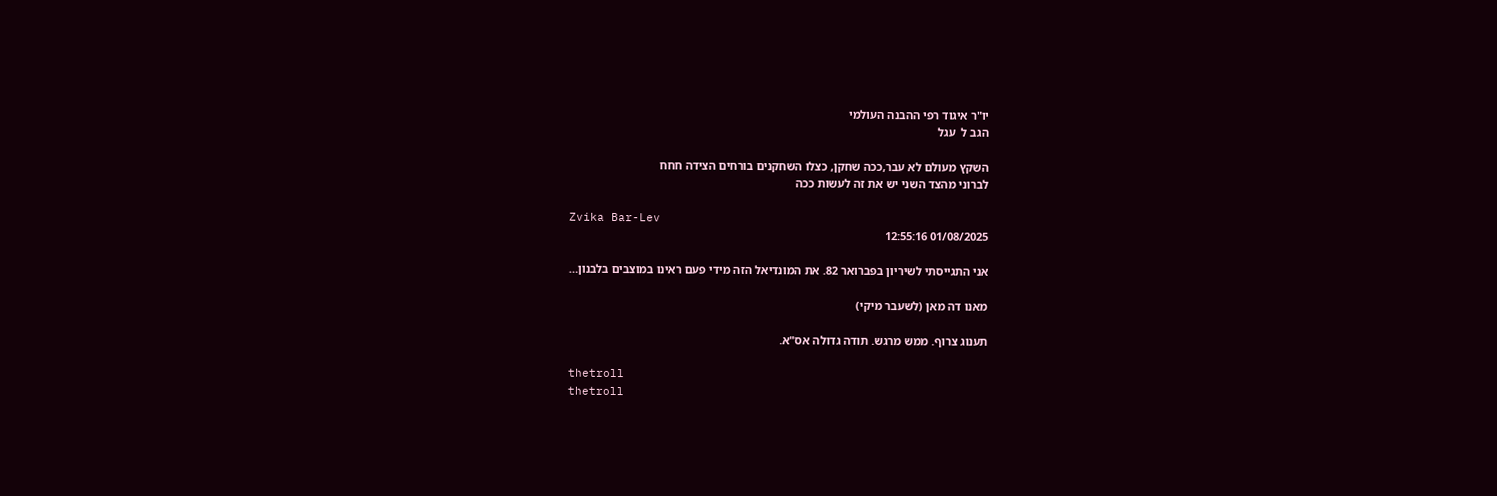יו"ר איגוד רפי ההבנה העולמי
הגב ל  עגל

השקץ מעולם לא עבר,ככה שחקן, כצלו השחקנים בורחים הצידה חחח
לברוני מהצד השני יש את זה לעשות ככה

Zvika Bar-Lev
01/08/2025 12:55:16

אני התגייסתי לשיריון בפברואר 82. את המונדיאל הזה מידי פעם ראינו במוצבים בלבנון…

מאנו דה מאן (לשעבר מיקי)

תענוג צרוף. ממש מרגש. תודה גדולה אס"א.

thetroll
thetroll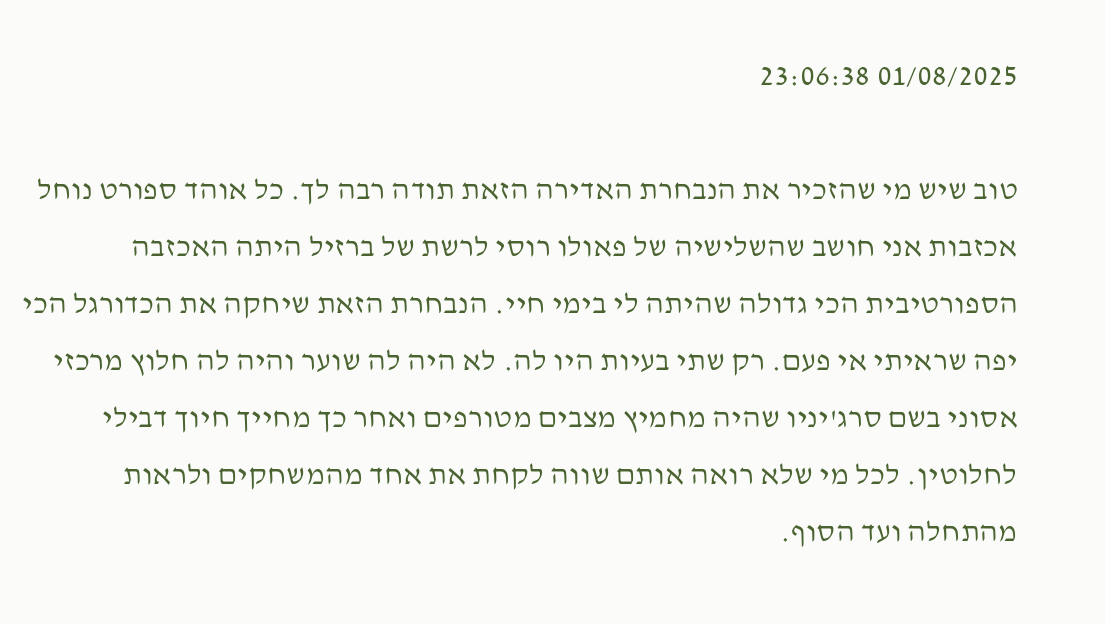01/08/2025 23:06:38

טוב שיש מי שהזכיר את הנבחרת האדירה הזאת תודה רבה לך. כל אוהד ספורט נוחל אכזבות אני חושב שהשלישיה של פאולו רוסי לרשת של ברזיל היתה האכזבה הספורטיבית הכי גדולה שהיתה לי בימי חיי. הנבחרת הזאת שיחקה את הכדורגל הכי יפה שראיתי אי פעם. רק שתי בעיות היו לה. לא היה לה שוער והיה לה חלוץ מרכזי אסוני בשם סרג'יניו שהיה מחמיץ מצבים מטורפים ואחר כך מחייך חיוך דבילי לחלוטין. לכל מי שלא רואה אותם שווה לקחת את אחד מהמשחקים ולראות מהתחלה ועד הסוף.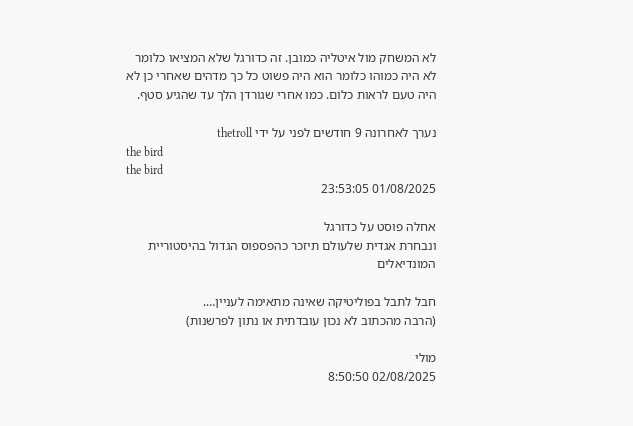לא המשחק מול איטליה כמובן. זה כדורגל שלא המציאו כלומר לא היה כמוהו כלומר הוא היה פשוט כל כך מדהים שאחרי כן לא היה טעם לראות כלום. כמו אחרי שגורדן הלך עד שהגיע סטף.

נערך לאחרונה 9 חודשים לפני על ידי thetroll
the bird
the bird
01/08/2025 23:53:05

אחלה פוסט על כדורגל
ונבחרת אגדית שלעולם תיזכר כהפספוס הגדול בהיסטוריית המונדיאלים

חבל לתבל בפוליטיקה שאינה מתאימה לעניין….
(הרבה מהכתוב לא נכון עובדתית או נתון לפרשנות)

מולי
02/08/2025 8:50:50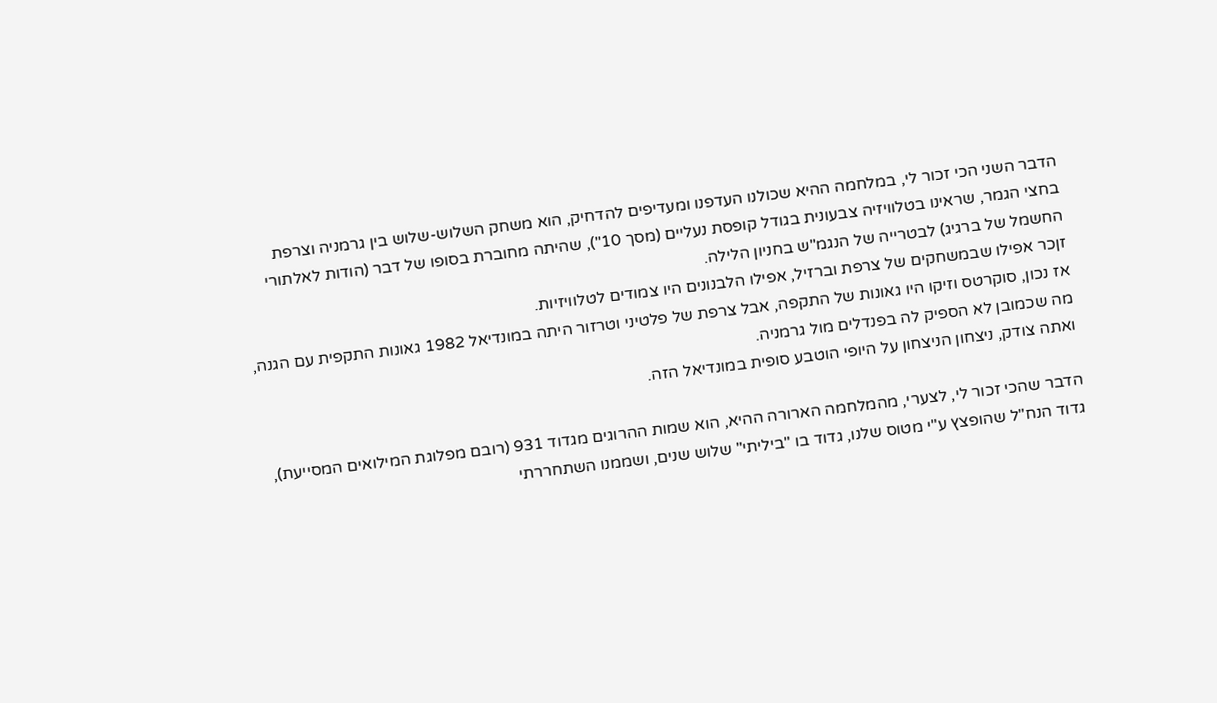הדבר השני הכי זכור לי, במלחמה ההיא שכולנו העדפנו ומעדיפים להדחיק, הוא משחק השלוש-שלוש בין גרמניה וצרפת בחצי הגמר, שראינו בטלוויזיה צבעונית בגודל קופסת נעליים (מסך 10"), שהיתה מחוברת בסופו של דבר (הודות לאלתורי החשמל של ברגיג) לבטרייה של הנגמ"ש בחניון הלילה.
זןכר אפילו שבמשחקים של צרפת וברזיל, אפילו הלבנונים היו צמודים לטלוויזיות.
אז נכון, סוקרטס וזיקו היו גאונות של התקפה, אבל צרפת של פלטיני וטרזור היתה במונדיאל 1982 גאונות התקפית עם הגנה, מה שכמובן לא הספיק לה בפנדלים מול גרמניה.
ואתה צודק, ניצחון הניצחון על היופי הוטבע סופית במונדיאל הזה.

הדבר שהכי זכור לי, לצערי, מהמלחמה הארורה ההיא, הוא שמות ההרוגים מגדוד 931 (רובם מפלוגת המילואים המסייעת), גדוד הנח"ל שהופצץ ע"י מטוס שלנו, גדוד בו "ביליתי" שלוש שנים, ושממנו השתחררתי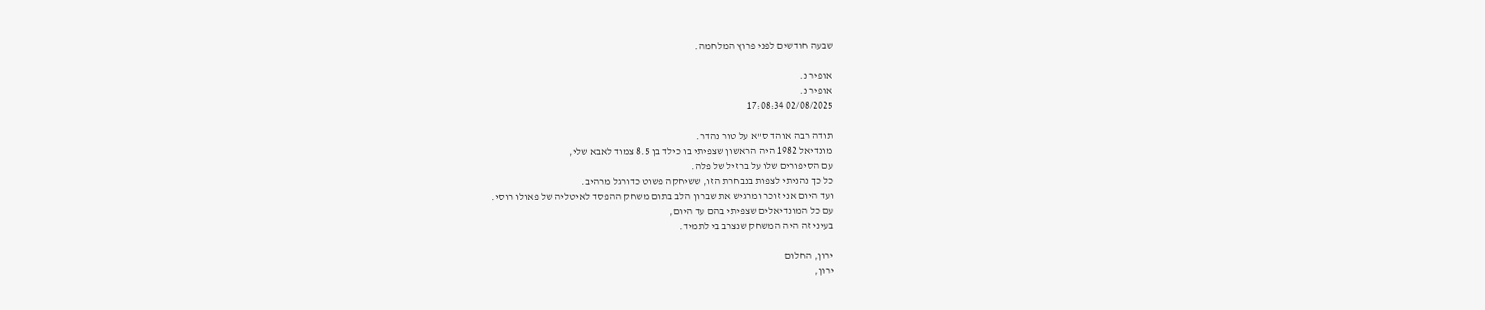שבעה חודשים לפני פרוץ המלחמה.

אופיר נ.
אופיר נ.
02/08/2025 17:08:34

תודה רבה אוהד ס"א על טור נהדר.
מונדיאל 1982 היה הראשון שצפיתי בו כילד בן 8.5 צמוד לאבא שלי,
עם הסיפורים שלו על ברזיל של פלה.
כל כך נהניתי לצפות בנבחרת הזו, ששיחקה פשוט כדורגל מרהיב.
ועד היום אני זוכר ומרגיש את שברון הלב בתום משחק ההפסד לאיטליה של פאולו רוסי.
עם כל המונדיאלים שצפיתי בהם עד היום,
בעיני זה היה המשחק שנצרב בי לתמיד.

ירון, החלום
ירון,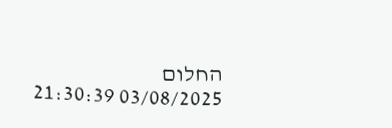החלום
03/08/2025 21:30:39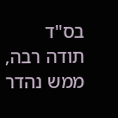בס"ד
תודה רבה, ממש נהדר